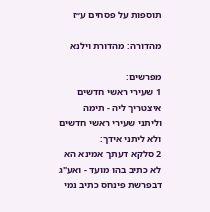תוספות על פסחים ע״ז

מהדורה: מהדורת וילנא

מפרשים:
1 שעירי ראשי חדשים איצטריך ליה - תימה וליתני שעירי ראשי חדשים ולא ליתני אידך:
2 סלקא דעתך אמינא הא לא כתיב בהו מועד - ואע"ג דבפרשת פינחס כתיב נמי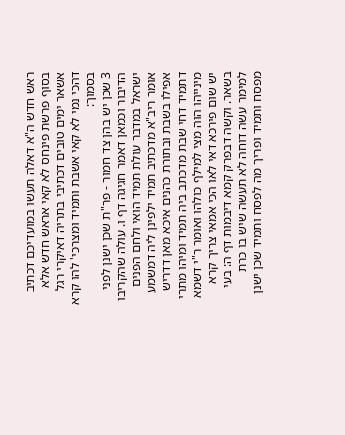ראש חדש ה"א דאלה תעשו במועדיכם דכתיב בסוף פרשת פינחס לא קאי אראש חדש אלא אשאר ימים טובים דכתיבי בתריה דאיקרי רגל דהכי נמי לא קאי אשבת ותמיד ומצרכי' להו קרא בסמוך:
3 שכן יש בהן צד חמור - פר"ת שכן ישנן לפני הדיבור וכמאן דאמר חגיגה דף ו. עולה שהקריבו ישראל במדבר עולת תמיד הואי ולחם הפנים אומר ריב"א מדכתיב תמיד ילפינן ליה דמשמע אפילו בשבת ובתורת כהנים איכא מאן דדריש דתמיד דחי שבת מדכתב ביה תמיד ומיהו מתרי מינייהו הוה מצי למילף כולהו ואומר ר"י דשמא יש שום פירכא דאי לאו הכי אמאי צריך קרא בשאר. וקשה דבפרק קמא דיבמות דף ה: בעי למימר עשה דוחה לא תעשה שיש בו כרת מפסח ותמיד ופריך מה לפסח ותמיד שכן ישנן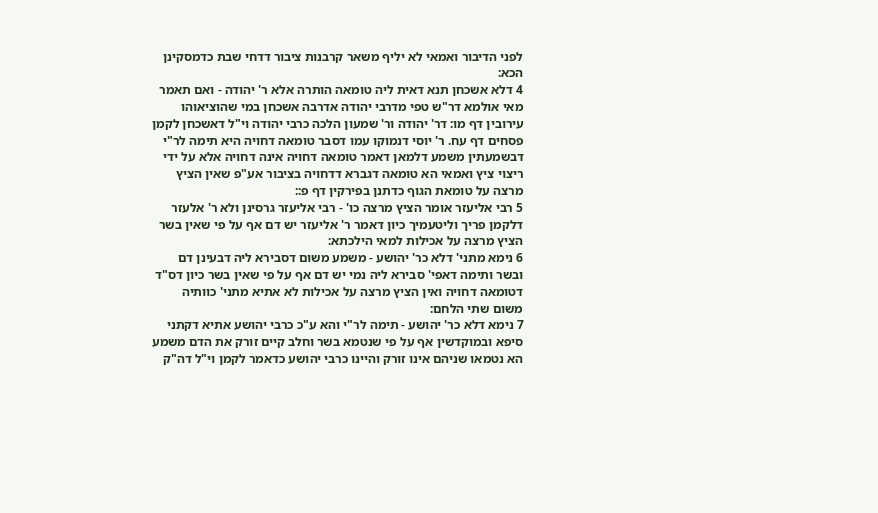לפני הדיבור ואמאי לא יליף משאר קרבנות ציבור דדחי שבת כדמסקינן הכא:
4 דלא אשכחן תנא דאית ליה טומאה הותרה אלא ר' יהודה - ואם תאמר מאי אולמא דר"ש טפי מדרבי יהודה אדרבה אשכחן במי שהוציאוהו עירובין דף מו: דר' יהודה ור' שמעון הלכה כרבי יהודה וי"ל דאשכחן לקמן פסחים דף עח. ר' יוסי דנמוקו עמו דסבר טומאה דחויה היא תימה לר"י דבשמעתין משמע דלמאן דאמר טומאה דחויה אינה דחויה אלא על ידי ריצוי ציץ ואמאי הא טומאה דגברא דדחויה בציבור אע"פ שאין הציץ מרצה על טומאת הגוף כדתנן בפירקין דף פ::
5 רבי אליעזר אומר הציץ מרצה כו' - רבי אליעזר גרסינן ולא ר' אלעזר דלקמן פריך וליטעמיך כיון דאמר ר' אליעזר יש דם אף על פי שאין בשר הציץ מרצה על אכילות למאי הילכתא:
6 נימא מתני' דלא כר' יהושע - משמע משום דסבירא ליה דבעינן דם ובשר ותימה דאפי' סבירא ליה נמי יש דם אף על פי שאין בשר כיון דס"ד דטומאה דחויה ואין הציץ מרצה על אכילות לא אתיא מתני' כוותיה משום שתי הלחם:
7 נימא דלא כר' יהושע - תימה לר"י והא ע"כ כרבי יהושע אתיא דקתני סיפא ובמוקדשין אף על פי שנטמא בשר וחלב קיים זורק את הדם משמע הא נטמאו שניהם אינו זורק והיינו כרבי יהושע כדאמר לקמן וי"ל דה"ק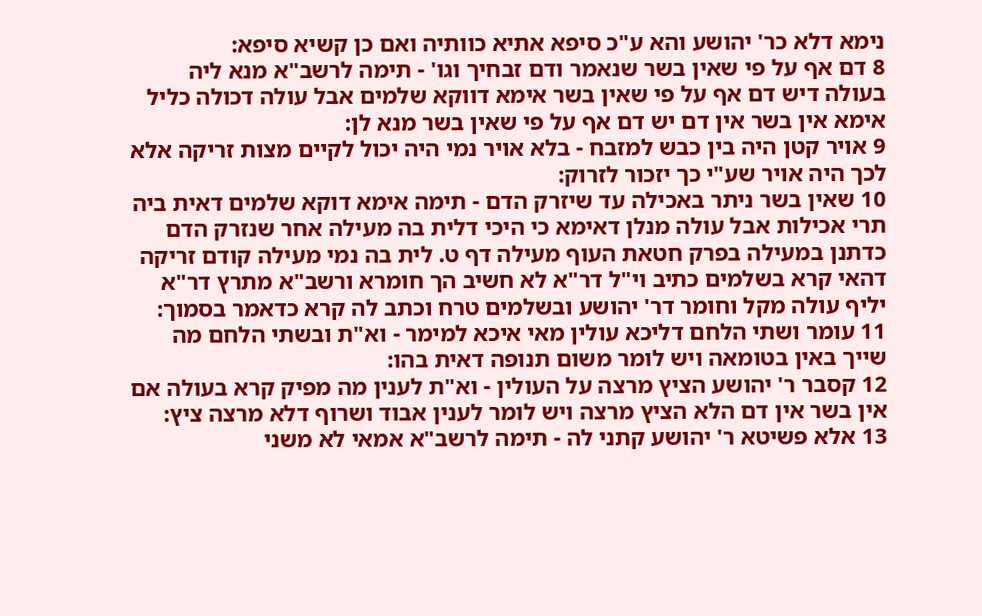נימא דלא כר' יהושע והא ע"כ סיפא אתיא כוותיה ואם כן קשיא סיפא:
8 דם אף על פי שאין בשר שנאמר ודם זבחיך וגו' - תימה לרשב"א מנא ליה בעולה דיש דם אף על פי שאין בשר אימא דווקא שלמים אבל עולה דכולה כליל אימא אין בשר אין דם יש דם אף על פי שאין בשר מנא לן:
9 אויר קטן היה בין כבש למזבח - בלא אויר נמי היה יכול לקיים מצות זריקה אלא לכך היה אויר שע"י כך יזכור לזרוק:
10 שאין בשר ניתר באכילה עד שיזרק הדם - תימה אימא דוקא שלמים דאית ביה תרי אכילות אבל עולה מנלן דאימא כי היכי דלית בה מעילה אחר שנזרק הדם כדתנן במעילה בפרק חטאת העוף מעילה דף ט. לית בה נמי מעילה קודם זריקה דהאי קרא בשלמים כתיב וי"ל דר"א לא חשיב הך חומרא ורשב"א מתרץ דר"א יליף עולה מקל וחומר דר' יהושע ובשלמים טרח וכתב לה קרא כדאמר בסמוך:
11 עומר ושתי הלחם דליכא עולין מאי איכא למימר - וא"ת ובשתי הלחם מה שייך באין בטומאה ויש לומר משום תנופה דאית בהו:
12 קסבר ר' יהושע הציץ מרצה על העולין - וא"ת לענין מה מפיק קרא בעולה אם אין בשר אין דם הלא הציץ מרצה ויש לומר לענין אבוד ושרוף דלא מרצה ציץ:
13 אלא פשיטא ר' יהושע קתני לה - תימה לרשב"א אמאי לא משני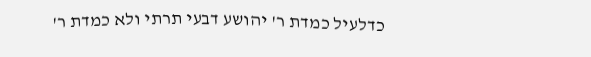כדלעיל כמדת ר' יהושע דבעי תרתי ולא כמדת ר'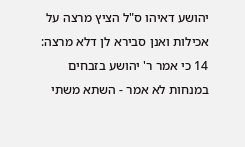יהושע דאיהו ס"ל הציץ מרצה על אכילות ואנן סבירא לן דלא מרצה:
14 כי אמר ר' יהושע בזבחים במנחות לא אמר - השתא משתי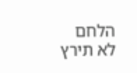הלחם לא תירץ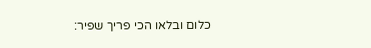כלום ובלאו הכי פריך שפיר: